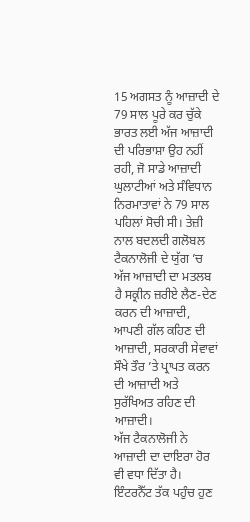15 ਅਗਸਤ ਨੂੰ ਆਜ਼ਾਦੀ ਦੇ 79 ਸਾਲ ਪੂਰੇ ਕਰ ਚੁੱਕੇ ਭਾਰਤ ਲਈ ਅੱਜ ਆਜ਼ਾਦੀ ਦੀ ਪਰਿਭਾਸ਼ਾ ਉਹ ਨਹੀਂ ਰਹੀ, ਜੋ ਸਾਡੇ ਆਜ਼ਾਦੀ ਘੁਲਾਟੀਆਂ ਅਤੇ ਸੰਵਿਧਾਨ ਨਿਰਮਾਤਾਵਾਂ ਨੇ 79 ਸਾਲ ਪਹਿਲਾਂ ਸੋਚੀ ਸੀ। ਤੇਜ਼ੀ ਨਾਲ ਬਦਲਦੀ ਗਲੋਬਲ ਟੈਕਨਾਲੋਜੀ ਦੇ ਯੁੱਗ ’ਚ ਅੱਜ ਆਜ਼ਾਦੀ ਦਾ ਮਤਲਬ ਹੈ ਸਕ੍ਰੀਨ ਜ਼ਰੀਏ ਲੈਣ-ਦੇਣ ਕਰਨ ਦੀ ਆਜ਼ਾਦੀ, ਆਪਣੀ ਗੱਲ ਕਹਿਣ ਦੀ ਆਜ਼ਾਦੀ, ਸਰਕਾਰੀ ਸੇਵਾਵਾਂ ਸੌਖੇ ਤੌਰ ’ਤੇ ਪ੍ਰਾਪਤ ਕਰਨ ਦੀ ਆਜ਼ਾਦੀ ਅਤੇ ਸੁਰੱਖਿਅਤ ਰਹਿਣ ਦੀ ਆਜ਼ਾਦੀ।
ਅੱਜ ਟੈਕਨਾਲੋਜੀ ਨੇ ਆਜ਼ਾਦੀ ਦਾ ਦਾਇਰਾ ਹੋਰ ਵੀ ਵਧਾ ਦਿੱਤਾ ਹੈ। ਇੰਟਰਨੈੱਟ ਤੱਕ ਪਹੁੰਚ ਹੁਣ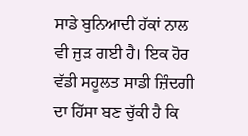ਸਾਡੇ ਬੁਨਿਆਦੀ ਹੱਕਾਂ ਨਾਲ ਵੀ ਜੁੜ ਗਈ ਹੈ। ਇਕ ਹੋਰ ਵੱਡੀ ਸਹੂਲਤ ਸਾਡੀ ਜ਼ਿੰਦਗੀ ਦਾ ਹਿੱਸਾ ਬਣ ਚੁੱਕੀ ਹੈ ਕਿ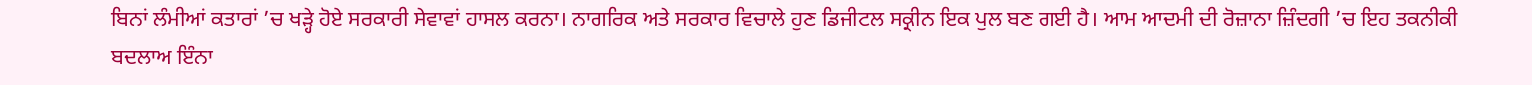ਬਿਨਾਂ ਲੰਮੀਆਂ ਕਤਾਰਾਂ ’ਚ ਖੜ੍ਹੇ ਹੋਏ ਸਰਕਾਰੀ ਸੇਵਾਵਾਂ ਹਾਸਲ ਕਰਨਾ। ਨਾਗਰਿਕ ਅਤੇ ਸਰਕਾਰ ਵਿਚਾਲੇ ਹੁਣ ਡਿਜੀਟਲ ਸਕ੍ਰੀਨ ਇਕ ਪੁਲ ਬਣ ਗਈ ਹੈ। ਆਮ ਆਦਮੀ ਦੀ ਰੋਜ਼ਾਨਾ ਜ਼ਿੰਦਗੀ ’ਚ ਇਹ ਤਕਨੀਕੀ ਬਦਲਾਅ ਇੰਨਾ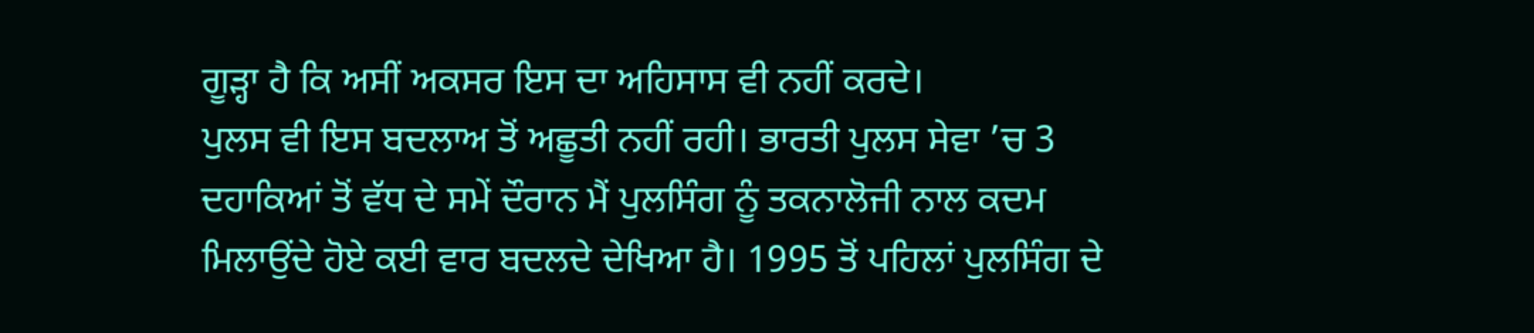ਗੂੜ੍ਹਾ ਹੈ ਕਿ ਅਸੀਂ ਅਕਸਰ ਇਸ ਦਾ ਅਹਿਸਾਸ ਵੀ ਨਹੀਂ ਕਰਦੇ।
ਪੁਲਸ ਵੀ ਇਸ ਬਦਲਾਅ ਤੋਂ ਅਛੂਤੀ ਨਹੀਂ ਰਹੀ। ਭਾਰਤੀ ਪੁਲਸ ਸੇਵਾ ’ਚ 3 ਦਹਾਕਿਆਂ ਤੋਂ ਵੱਧ ਦੇ ਸਮੇਂ ਦੌਰਾਨ ਮੈਂ ਪੁਲਸਿੰਗ ਨੂੰ ਤਕਨਾਲੋਜੀ ਨਾਲ ਕਦਮ ਮਿਲਾਉਂਦੇ ਹੋਏ ਕਈ ਵਾਰ ਬਦਲਦੇ ਦੇਖਿਆ ਹੈ। 1995 ਤੋਂ ਪਹਿਲਾਂ ਪੁਲਸਿੰਗ ਦੇ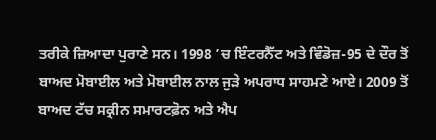ਤਰੀਕੇ ਜ਼ਿਆਦਾ ਪੁਰਾਣੇ ਸਨ। 1998 ’ਚ ਇੰਟਰਨੈੱਟ ਅਤੇ ਵਿੰਡੋਜ਼-95 ਦੇ ਦੌਰ ਤੋਂ ਬਾਅਦ ਮੋਬਾਈਲ ਅਤੇ ਮੋਬਾਈਲ ਨਾਲ ਜੁੜੇ ਅਪਰਾਧ ਸਾਹਮਣੇ ਆਏ। 2009 ਤੋਂ ਬਾਅਦ ਟੱਚ ਸਕ੍ਰੀਨ ਸਮਾਰਟਫ਼ੋਨ ਅਤੇ ਐਪ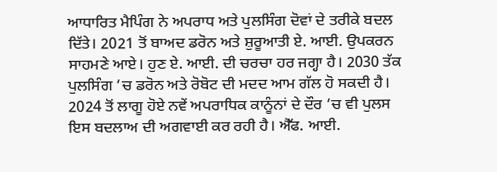ਆਧਾਰਿਤ ਮੈਪਿੰਗ ਨੇ ਅਪਰਾਧ ਅਤੇ ਪੁਲਸਿੰਗ ਦੋਵਾਂ ਦੇ ਤਰੀਕੇ ਬਦਲ ਦਿੱਤੇ। 2021 ਤੋਂ ਬਾਅਦ ਡਰੋਨ ਅਤੇ ਸ਼ੁਰੂਆਤੀ ਏ. ਆਈ. ਉਪਕਰਨ ਸਾਹਮਣੇ ਆਏ। ਹੁਣ ਏ. ਆਈ. ਦੀ ਚਰਚਾ ਹਰ ਜਗ੍ਹਾ ਹੈ। 2030 ਤੱਕ ਪੁਲਸਿੰਗ ’ਚ ਡਰੋਨ ਅਤੇ ਰੋਬੋਟ ਦੀ ਮਦਦ ਆਮ ਗੱਲ ਹੋ ਸਕਦੀ ਹੈ।
2024 ਤੋਂ ਲਾਗੂ ਹੋਏ ਨਵੇਂ ਅਪਰਾਧਿਕ ਕਾਨੂੰਨਾਂ ਦੇ ਦੌਰ ’ਚ ਵੀ ਪੁਲਸ ਇਸ ਬਦਲਾਅ ਦੀ ਅਗਵਾਈ ਕਰ ਰਹੀ ਹੈ। ਐੱਫ. ਆਈ.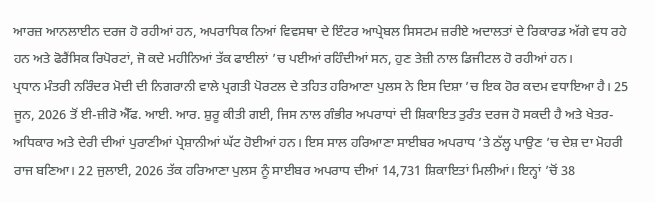ਆਰਜ਼ ਆਨਲਾਈਨ ਦਰਜ ਹੋ ਰਹੀਆਂ ਹਨ, ਅਪਰਾਧਿਕ ਨਿਆਂ ਵਿਵਸਥਾ ਦੇ ਇੰਟਰ ਆਪ੍ਰੇਬਲ ਸਿਸਟਮ ਜ਼ਰੀਏ ਅਦਾਲਤਾਂ ਦੇ ਰਿਕਾਰਡ ਅੱਗੇ ਵਧ ਰਹੇ ਹਨ ਅਤੇ ਫੋਰੈਂਸਿਕ ਰਿਪੋਰਟਾਂ, ਜੋ ਕਦੇ ਮਹੀਨਿਆਂ ਤੱਕ ਫਾਈਲਾਂ ’ਚ ਪਈਆਂ ਰਹਿੰਦੀਆਂ ਸਨ, ਹੁਣ ਤੇਜ਼ੀ ਨਾਲ ਡਿਜੀਟਲ ਹੋ ਰਹੀਆਂ ਹਨ।
ਪ੍ਰਧਾਨ ਮੰਤਰੀ ਨਰਿੰਦਰ ਮੋਦੀ ਦੀ ਨਿਗਰਾਨੀ ਵਾਲੇ ਪ੍ਰਗਤੀ ਪੋਰਟਲ ਦੇ ਤਹਿਤ ਹਰਿਆਣਾ ਪੁਲਸ ਨੇ ਇਸ ਦਿਸ਼ਾ ’ਚ ਇਕ ਹੋਰ ਕਦਮ ਵਧਾਇਆ ਹੈ। 25 ਜੂਨ, 2026 ਤੋਂ ਈ-ਜ਼ੀਰੋ ਐੱਫ. ਆਈ. ਆਰ. ਸ਼ੁਰੂ ਕੀਤੀ ਗਈ, ਜਿਸ ਨਾਲ ਗੰਭੀਰ ਅਪਰਾਧਾਂ ਦੀ ਸ਼ਿਕਾਇਤ ਤੁਰੰਤ ਦਰਜ ਹੋ ਸਕਦੀ ਹੈ ਅਤੇ ਖੇਤਰ-ਅਧਿਕਾਰ ਅਤੇ ਦੇਰੀ ਦੀਆਂ ਪੁਰਾਣੀਆਂ ਪ੍ਰੇਸ਼ਾਨੀਆਂ ਘੱਟ ਹੋਈਆਂ ਹਨ। ਇਸ ਸਾਲ ਹਰਿਆਣਾ ਸਾਈਬਰ ਅਪਰਾਧ ’ਤੇ ਠੱਲ੍ਹ ਪਾਉਣ ’ਚ ਦੇਸ਼ ਦਾ ਮੋਹਰੀ ਰਾਜ ਬਣਿਆ। 22 ਜੁਲਾਈ, 2026 ਤੱਕ ਹਰਿਆਣਾ ਪੁਲਸ ਨੂੰ ਸਾਈਬਰ ਅਪਰਾਧ ਦੀਆਂ 14,731 ਸ਼ਿਕਾਇਤਾਂ ਮਿਲੀਆਂ। ਇਨ੍ਹਾਂ ’ਚੋਂ 38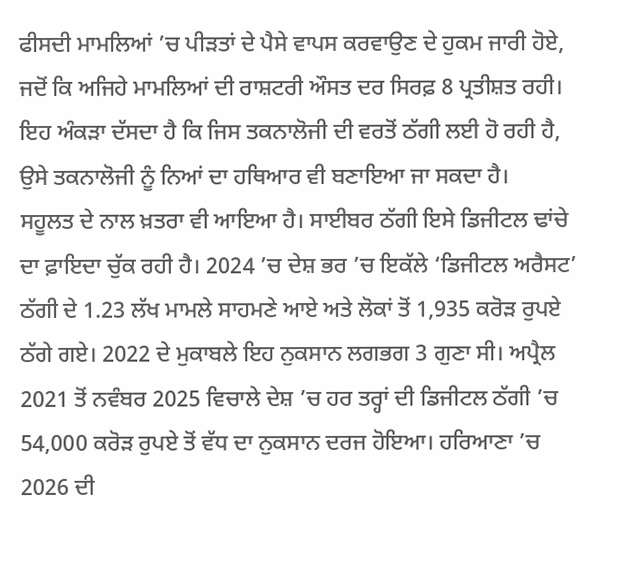ਫੀਸਦੀ ਮਾਮਲਿਆਂ ’ਚ ਪੀੜਤਾਂ ਦੇ ਪੈਸੇ ਵਾਪਸ ਕਰਵਾਉਣ ਦੇ ਹੁਕਮ ਜਾਰੀ ਹੋਏ, ਜਦੋਂ ਕਿ ਅਜਿਹੇ ਮਾਮਲਿਆਂ ਦੀ ਰਾਸ਼ਟਰੀ ਔਸਤ ਦਰ ਸਿਰਫ਼ 8 ਪ੍ਰਤੀਸ਼ਤ ਰਹੀ। ਇਹ ਅੰਕੜਾ ਦੱਸਦਾ ਹੈ ਕਿ ਜਿਸ ਤਕਨਾਲੋਜੀ ਦੀ ਵਰਤੋਂ ਠੱਗੀ ਲਈ ਹੋ ਰਹੀ ਹੈ, ਉਸੇ ਤਕਨਾਲੋਜੀ ਨੂੰ ਨਿਆਂ ਦਾ ਹਥਿਆਰ ਵੀ ਬਣਾਇਆ ਜਾ ਸਕਦਾ ਹੈ।
ਸਹੂਲਤ ਦੇ ਨਾਲ ਖ਼ਤਰਾ ਵੀ ਆਇਆ ਹੈ। ਸਾਈਬਰ ਠੱਗੀ ਇਸੇ ਡਿਜੀਟਲ ਢਾਂਚੇ ਦਾ ਫ਼ਾਇਦਾ ਚੁੱਕ ਰਹੀ ਹੈ। 2024 ’ਚ ਦੇਸ਼ ਭਰ ’ਚ ਇਕੱਲੇ ‘ਡਿਜੀਟਲ ਅਰੈਸਟ’ ਠੱਗੀ ਦੇ 1.23 ਲੱਖ ਮਾਮਲੇ ਸਾਹਮਣੇ ਆਏ ਅਤੇ ਲੋਕਾਂ ਤੋਂ 1,935 ਕਰੋੜ ਰੁਪਏ ਠੱਗੇ ਗਏ। 2022 ਦੇ ਮੁਕਾਬਲੇ ਇਹ ਨੁਕਸਾਨ ਲਗਭਗ 3 ਗੁਣਾ ਸੀ। ਅਪ੍ਰੈਲ 2021 ਤੋਂ ਨਵੰਬਰ 2025 ਵਿਚਾਲੇ ਦੇਸ਼ ’ਚ ਹਰ ਤਰ੍ਹਾਂ ਦੀ ਡਿਜੀਟਲ ਠੱਗੀ ’ਚ 54,000 ਕਰੋੜ ਰੁਪਏ ਤੋਂ ਵੱਧ ਦਾ ਨੁਕਸਾਨ ਦਰਜ ਹੋਇਆ। ਹਰਿਆਣਾ ’ਚ 2026 ਦੀ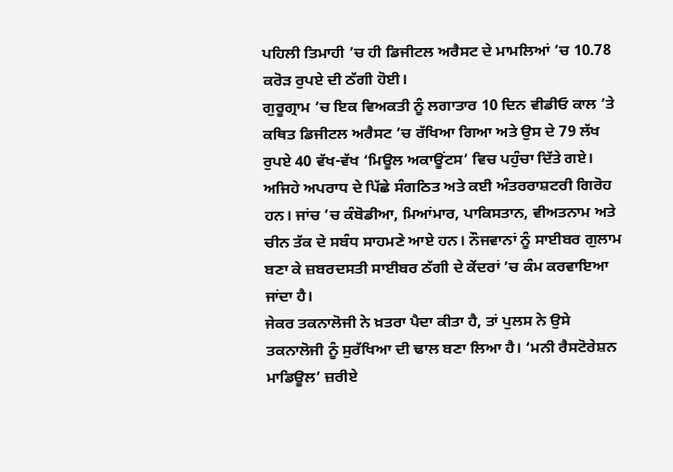ਪਹਿਲੀ ਤਿਮਾਹੀ ’ਚ ਹੀ ਡਿਜੀਟਲ ਅਰੈਸਟ ਦੇ ਮਾਮਲਿਆਂ ’ਚ 10.78 ਕਰੋੜ ਰੁਪਏ ਦੀ ਠੱਗੀ ਹੋਈ।
ਗੁਰੂਗ੍ਰਾਮ ’ਚ ਇਕ ਵਿਅਕਤੀ ਨੂੰ ਲਗਾਤਾਰ 10 ਦਿਨ ਵੀਡੀਓ ਕਾਲ ’ਤੇ ਕਥਿਤ ਡਿਜੀਟਲ ਅਰੈਸਟ ’ਚ ਰੱਖਿਆ ਗਿਆ ਅਤੇ ਉਸ ਦੇ 79 ਲੱਖ ਰੁਪਏ 40 ਵੱਖ-ਵੱਖ ‘ਮਿਊਲ ਅਕਾਊਂਟਸ’ ਵਿਚ ਪਹੁੰਚਾ ਦਿੱਤੇ ਗਏ। ਅਜਿਹੇ ਅਪਰਾਧ ਦੇ ਪਿੱਛੇ ਸੰਗਠਿਤ ਅਤੇ ਕਈ ਅੰਤਰਰਾਸ਼ਟਰੀ ਗਿਰੋਹ ਹਨ। ਜਾਂਚ ’ਚ ਕੰਬੋਡੀਆ, ਮਿਆਂਮਾਰ, ਪਾਕਿਸਤਾਨ, ਵੀਅਤਨਾਮ ਅਤੇ ਚੀਨ ਤੱਕ ਦੇ ਸਬੰਧ ਸਾਹਮਣੇ ਆਏ ਹਨ। ਨੌਜਵਾਨਾਂ ਨੂੰ ਸਾਈਬਰ ਗੁਲਾਮ ਬਣਾ ਕੇ ਜ਼ਬਰਦਸਤੀ ਸਾਈਬਰ ਠੱਗੀ ਦੇ ਕੇਂਦਰਾਂ ’ਚ ਕੰਮ ਕਰਵਾਇਆ ਜਾਂਦਾ ਹੈ।
ਜੇਕਰ ਤਕਨਾਲੋਜੀ ਨੇ ਖ਼ਤਰਾ ਪੈਦਾ ਕੀਤਾ ਹੈ, ਤਾਂ ਪੁਲਸ ਨੇ ਉਸੇ ਤਕਨਾਲੋਜੀ ਨੂੰ ਸੁਰੱਖਿਆ ਦੀ ਢਾਲ ਬਣਾ ਲਿਆ ਹੈ। ‘ਮਨੀ ਰੈਸਟੋਰੇਸ਼ਨ ਮਾਡਿਊਲ’ ਜ਼ਰੀਏ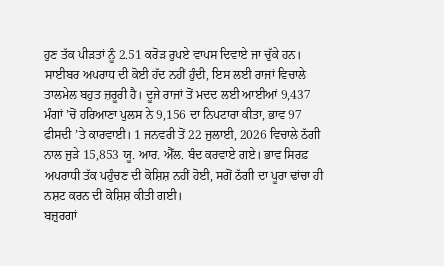ਹੁਣ ਤੱਕ ਪੀੜਤਾਂ ਨੂੰ 2.51 ਕਰੋੜ ਰੁਪਏ ਵਾਪਸ ਦਿਵਾਏ ਜਾ ਚੁੱਕੇ ਹਨ। ਸਾਈਬਰ ਅਪਰਾਧ ਦੀ ਕੋਈ ਹੱਦ ਨਹੀਂ ਹੁੰਦੀ, ਇਸ ਲਈ ਰਾਜਾਂ ਵਿਚਾਲੇ ਤਾਲਮੇਲ ਬਹੁਤ ਜ਼ਰੂਰੀ ਹੈ। ਦੂਜੇ ਰਾਜਾਂ ਤੋਂ ਮਦਦ ਲਈ ਆਈਆਂ 9,437 ਮੰਗਾਂ ’ਚੋਂ ਹਰਿਆਣਾ ਪੁਲਸ ਨੇ 9,156 ਦਾ ਨਿਪਟਾਰਾ ਕੀਤਾ, ਭਾਵ 97 ਫੀਸਦੀ ’ਤੇ ਕਾਰਵਾਈ। 1 ਜਨਵਰੀ ਤੋਂ 22 ਜੁਲਾਈ, 2026 ਵਿਚਾਲੇ ਠੱਗੀ ਨਾਲ ਜੁੜੇ 15,853 ਯੂ. ਆਰ. ਐੱਲ. ਬੰਦ ਕਰਵਾਏ ਗਏ। ਭਾਵ ਸਿਰਫ਼ ਅਪਰਾਧੀ ਤੱਕ ਪਹੁੰਚਣ ਦੀ ਕੋਸ਼ਿਸ਼ ਨਹੀਂ ਹੋਈ, ਸਗੋਂ ਠੱਗੀ ਦਾ ਪੂਰਾ ਢਾਂਚਾ ਹੀ ਨਸ਼ਟ ਕਰਨ ਦੀ ਕੋਸ਼ਿਸ਼ ਕੀਤੀ ਗਈ।
ਬਜ਼ੁਰਗਾਂ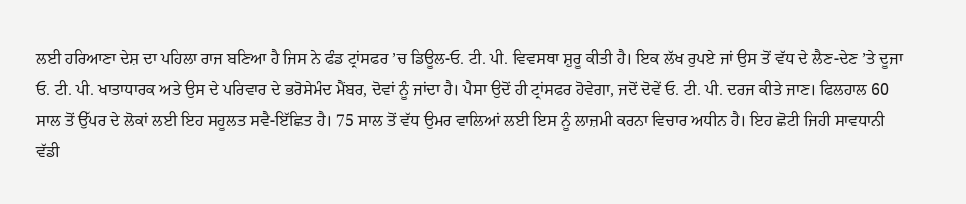ਲਈ ਹਰਿਆਣਾ ਦੇਸ਼ ਦਾ ਪਹਿਲਾ ਰਾਜ ਬਣਿਆ ਹੈ ਜਿਸ ਨੇ ਫੰਡ ਟ੍ਰਾਂਸਫਰ ’ਚ ਡਿਊਲ-ਓ. ਟੀ. ਪੀ. ਵਿਵਸਥਾ ਸ਼ੁਰੂ ਕੀਤੀ ਹੈ। ਇਕ ਲੱਖ ਰੁਪਏ ਜਾਂ ਉਸ ਤੋਂ ਵੱਧ ਦੇ ਲੈਣ-ਦੇਣ ’ਤੇ ਦੂਜਾ ਓ. ਟੀ. ਪੀ. ਖਾਤਾਧਾਰਕ ਅਤੇ ਉਸ ਦੇ ਪਰਿਵਾਰ ਦੇ ਭਰੋਸੇਮੰਦ ਮੈਂਬਰ, ਦੋਵਾਂ ਨੂੰ ਜਾਂਦਾ ਹੈ। ਪੈਸਾ ਉਦੋਂ ਹੀ ਟ੍ਰਾਂਸਫਰ ਹੋਵੇਗਾ, ਜਦੋਂ ਦੋਵੇਂ ਓ. ਟੀ. ਪੀ. ਦਰਜ ਕੀਤੇ ਜਾਣ। ਫਿਲਹਾਲ 60 ਸਾਲ ਤੋਂ ਉੱਪਰ ਦੇ ਲੋਕਾਂ ਲਈ ਇਹ ਸਹੂਲਤ ਸਵੈ-ਇੱਛਿਤ ਹੈ। 75 ਸਾਲ ਤੋਂ ਵੱਧ ਉਮਰ ਵਾਲਿਆਂ ਲਈ ਇਸ ਨੂੰ ਲਾਜ਼ਮੀ ਕਰਨਾ ਵਿਚਾਰ ਅਧੀਨ ਹੈ। ਇਹ ਛੋਟੀ ਜਿਹੀ ਸਾਵਧਾਨੀ ਵੱਡੀ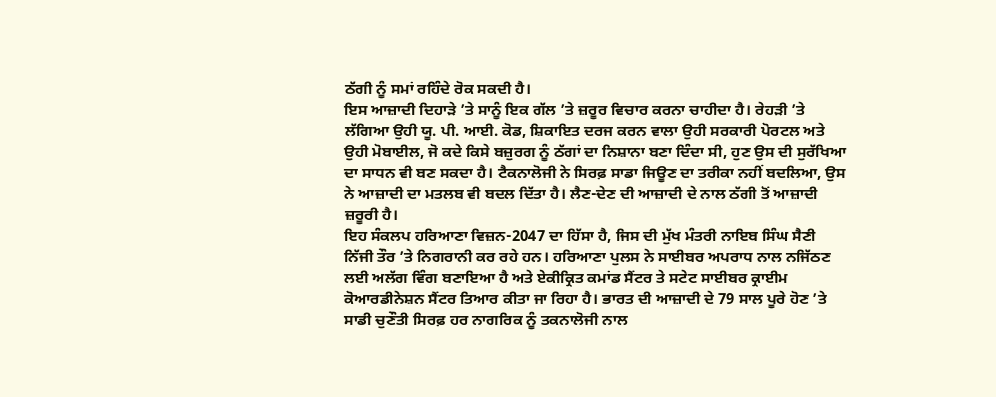ਠੱਗੀ ਨੂੰ ਸਮਾਂ ਰਹਿੰਦੇ ਰੋਕ ਸਕਦੀ ਹੈ।
ਇਸ ਆਜ਼ਾਦੀ ਦਿਹਾੜੇ ’ਤੇ ਸਾਨੂੰ ਇਕ ਗੱਲ ’ਤੇ ਜ਼ਰੂਰ ਵਿਚਾਰ ਕਰਨਾ ਚਾਹੀਦਾ ਹੈ। ਰੇਹੜੀ ’ਤੇ ਲੱਗਿਆ ਉਹੀ ਯੂ. ਪੀ. ਆਈ. ਕੋਡ, ਸ਼ਿਕਾਇਤ ਦਰਜ ਕਰਨ ਵਾਲਾ ਉਹੀ ਸਰਕਾਰੀ ਪੋਰਟਲ ਅਤੇ ਉਹੀ ਮੋਬਾਈਲ, ਜੋ ਕਦੇ ਕਿਸੇ ਬਜ਼ੁਰਗ ਨੂੰ ਠੱਗਾਂ ਦਾ ਨਿਸ਼ਾਨਾ ਬਣਾ ਦਿੰਦਾ ਸੀ, ਹੁਣ ਉਸ ਦੀ ਸੁਰੱਖਿਆ ਦਾ ਸਾਧਨ ਵੀ ਬਣ ਸਕਦਾ ਹੈ। ਟੈਕਨਾਲੋਜੀ ਨੇ ਸਿਰਫ਼ ਸਾਡਾ ਜਿਊਣ ਦਾ ਤਰੀਕਾ ਨਹੀਂ ਬਦਲਿਆ, ਉਸ ਨੇ ਆਜ਼ਾਦੀ ਦਾ ਮਤਲਬ ਵੀ ਬਦਲ ਦਿੱਤਾ ਹੈ। ਲੈਣ-ਦੇਣ ਦੀ ਆਜ਼ਾਦੀ ਦੇ ਨਾਲ ਠੱਗੀ ਤੋਂ ਆਜ਼ਾਦੀ ਜ਼ਰੂਰੀ ਹੈ।
ਇਹ ਸੰਕਲਪ ਹਰਿਆਣਾ ਵਿਜ਼ਨ-2047 ਦਾ ਹਿੱਸਾ ਹੈ, ਜਿਸ ਦੀ ਮੁੱਖ ਮੰਤਰੀ ਨਾਇਬ ਸਿੰਘ ਸੈਣੀ ਨਿੱਜੀ ਤੌਰ ’ਤੇ ਨਿਗਰਾਨੀ ਕਰ ਰਹੇ ਹਨ। ਹਰਿਆਣਾ ਪੁਲਸ ਨੇ ਸਾਈਬਰ ਅਪਰਾਧ ਨਾਲ ਨਜਿੱਠਣ ਲਈ ਅਲੱਗ ਵਿੰਗ ਬਣਾਇਆ ਹੈ ਅਤੇ ਏਕੀਕ੍ਰਿਤ ਕਮਾਂਡ ਸੈਂਟਰ ਤੇ ਸਟੇਟ ਸਾਈਬਰ ਕ੍ਰਾਈਮ ਕੋਆਰਡੀਨੇਸ਼ਨ ਸੈਂਟਰ ਤਿਆਰ ਕੀਤਾ ਜਾ ਰਿਹਾ ਹੈ। ਭਾਰਤ ਦੀ ਆਜ਼ਾਦੀ ਦੇ 79 ਸਾਲ ਪੂਰੇ ਹੋਣ ’ਤੇ ਸਾਡੀ ਚੁਣੌਤੀ ਸਿਰਫ਼ ਹਰ ਨਾਗਰਿਕ ਨੂੰ ਤਕਨਾਲੋਜੀ ਨਾਲ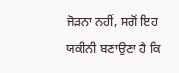ਜੋੜਨਾ ਨਹੀਂ, ਸਗੋਂ ਇਹ ਯਕੀਨੀ ਬਣਾਉਣਾ ਹੈ ਕਿ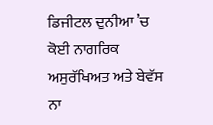ਡਿਜੀਟਲ ਦੁਨੀਆ ’ਚ ਕੋਈ ਨਾਗਰਿਕ ਅਸੁਰੱਖਿਅਤ ਅਤੇ ਬੇਵੱਸ ਨਾ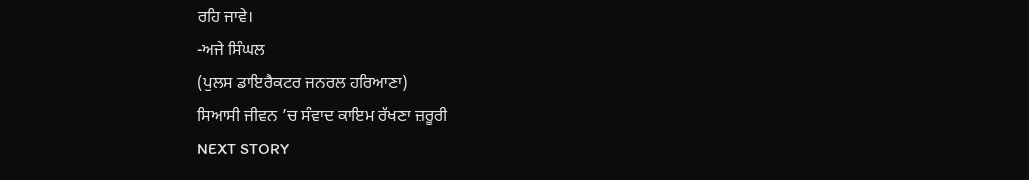ਰਹਿ ਜਾਵੇ।
-ਅਜੇ ਸਿੰਘਲ
(ਪੁਲਸ ਡਾਇਰੈਕਟਰ ਜਨਰਲ ਹਰਿਆਣਾ)
ਸਿਆਸੀ ਜੀਵਨ ’ਚ ਸੰਵਾਦ ਕਾਇਮ ਰੱਖਣਾ ਜ਼ਰੂਰੀ
NEXT STORY